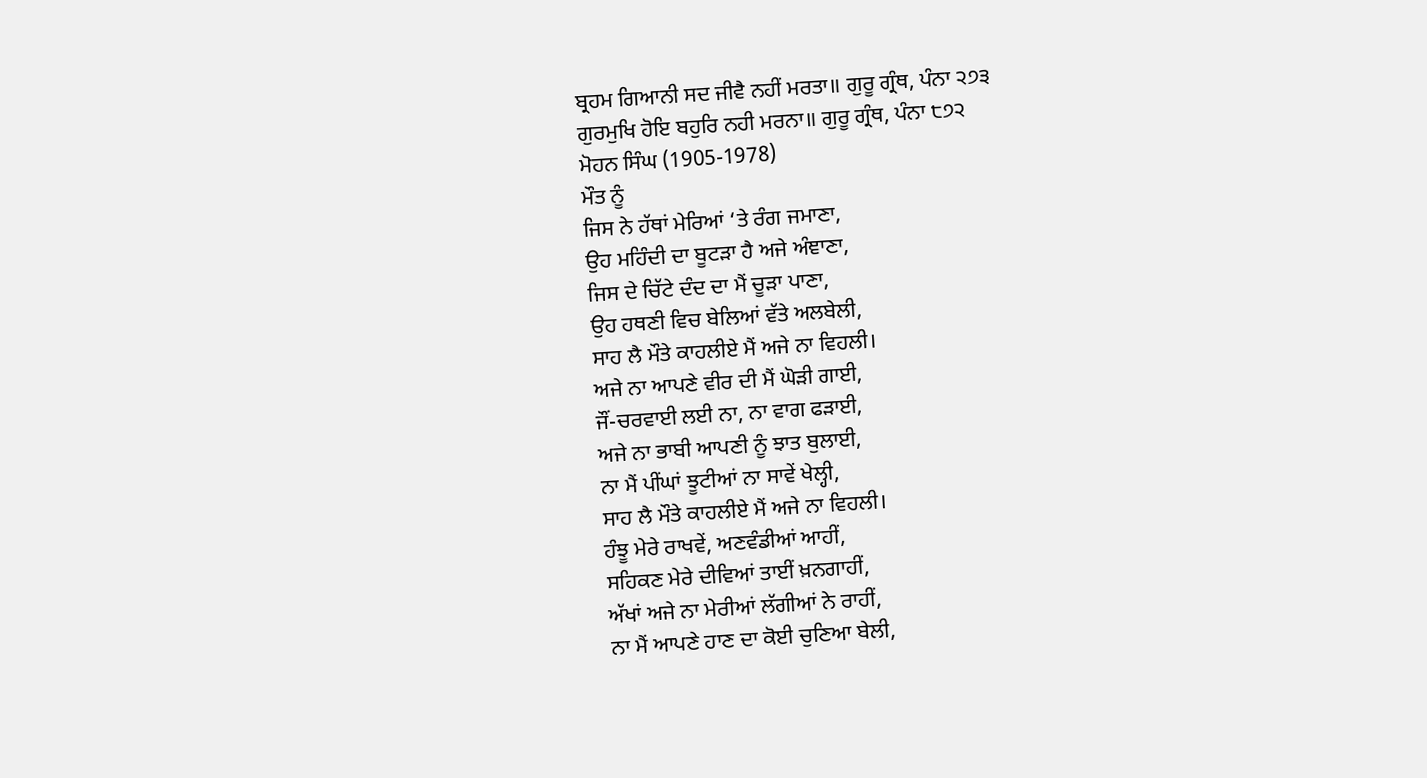ਬ੍ਰਹਮ ਗਿਆਨੀ ਸਦ ਜੀਵੈ ਨਹੀਂ ਮਰਤਾ॥ ਗੁਰੂ ਗ੍ਰੰਥ, ਪੰਨਾ ੨੭੩
ਗੁਰਮੁਖਿ ਹੋਇ ਬਹੁਰਿ ਨਹੀ ਮਰਨਾ॥ ਗੁਰੂ ਗ੍ਰੰਥ, ਪੰਨਾ ੮੭੨
ਮੋਹਨ ਸਿੰਘ (1905-1978)
ਮੌਤ ਨੂੰ
ਜਿਸ ਨੇ ਹੱਥਾਂ ਮੇਰਿਆਂ ‘ਤੇ ਰੰਗ ਜਮਾਣਾ,
ਉਹ ਮਹਿੰਦੀ ਦਾ ਬੂਟੜਾ ਹੈ ਅਜੇ ਅੰਞਾਣਾ,
ਜਿਸ ਦੇ ਚਿੱਟੇ ਦੰਦ ਦਾ ਮੈਂ ਚੂੜਾ ਪਾਣਾ,
ਉਹ ਹਥਣੀ ਵਿਚ ਬੇਲਿਆਂ ਵੱਤੇ ਅਲਬੇਲੀ,
ਸਾਹ ਲੈ ਮੌਤੇ ਕਾਹਲੀਏ ਮੈਂ ਅਜੇ ਨਾ ਵਿਹਲੀ।
ਅਜੇ ਨਾ ਆਪਣੇ ਵੀਰ ਦੀ ਮੈਂ ਘੋੜੀ ਗਾਈ,
ਜੌਂ-ਚਰਵਾਈ ਲਈ ਨਾ, ਨਾ ਵਾਗ ਫੜਾਈ,
ਅਜੇ ਨਾ ਭਾਬੀ ਆਪਣੀ ਨੂੰ ਝਾਤ ਬੁਲਾਈ,
ਨਾ ਮੈਂ ਪੀਂਘਾਂ ਝੂਟੀਆਂ ਨਾ ਸਾਵੇਂ ਖੇਲ੍ਹੀ,
ਸਾਹ ਲੈ ਮੌਤੇ ਕਾਹਲੀਏ ਮੈਂ ਅਜੇ ਨਾ ਵਿਹਲੀ।
ਹੰਝੂ ਮੇਰੇ ਰਾਖਵੇਂ, ਅਣਵੰਡੀਆਂ ਆਹੀਂ,
ਸਹਿਕਣ ਮੇਰੇ ਦੀਵਿਆਂ ਤਾਈਂ ਖ਼ਨਗਾਹੀਂ,
ਅੱਖਾਂ ਅਜੇ ਨਾ ਮੇਰੀਆਂ ਲੱਗੀਆਂ ਨੇ ਰਾਹੀਂ,
ਨਾ ਮੈਂ ਆਪਣੇ ਹਾਣ ਦਾ ਕੋਈ ਚੁਣਿਆ ਬੇਲੀ,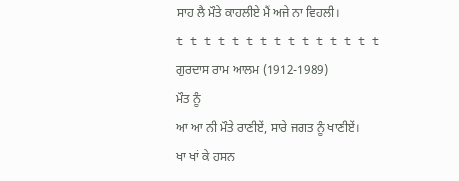ਸਾਹ ਲੈ ਮੌਤੇ ਕਾਹਲੀਏ ਮੈਂ ਅਜੇ ਨਾ ਵਿਹਲੀ।
t t t t t t t t t t t t t t t
ਗੁਰਦਾਸ ਰਾਮ ਆਲਮ (1912-1989)
ਮੌਤ ਨੂੰ
ਆ ਆ ਨੀ ਮੌਤੇ ਰਾਣੀਏਂ, ਸਾਰੇ ਜਗਤ ਨੂੰ ਖਾਣੀਏਂ।
ਖਾ ਖਾਂ ਕੇ ਹਸਨ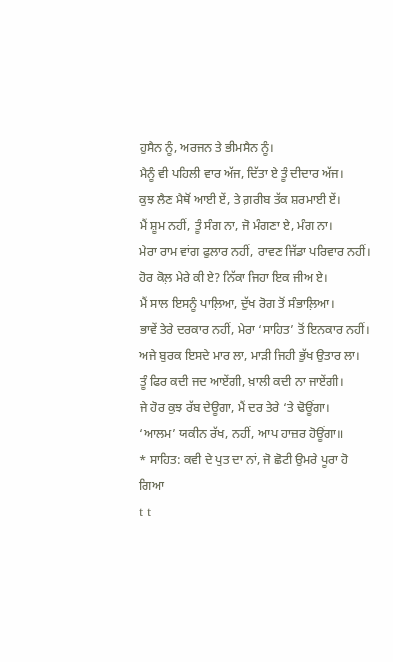ਹੁਸੈਨ ਨੂੰ, ਅਰਜਨ ਤੇ ਭੀਮਸੈਨ ਨੂੰ।
ਮੈਨੂੰ ਵੀ ਪਹਿਲੀ ਵਾਰ ਅੱਜ, ਦਿੱਤਾ ਏ ਤੂੰ ਦੀਦਾਰ ਅੱਜ।
ਕੁਝ ਲੈਣ ਮੈਥੋਂ ਆਈ ਏਂ, ਤੇ ਗ਼ਰੀਬ ਤੱਕ ਸ਼ਰਮਾਈ ਏਂ।
ਮੈਂ ਸ਼ੂਮ ਨਹੀਂ, ਤੂੰ ਸੰਗ ਨਾ, ਜੋ ਮੰਗਣਾ ਏ, ਮੰਗ ਨਾ।
ਮੇਰਾ ਰਾਮ ਵਾਂਗ ਫੁਲਾਰ ਨਹੀਂ, ਰਾਵਣ ਜਿੱਡਾ ਪਰਿਵਾਰ ਨਹੀਂ।
ਹੋਰ ਕੋਲ਼ ਮੇਰੇ ਕੀ ਏ? ਨਿੱਕਾ ਜਿਹਾ ਇਕ ਜੀਅ ਏ।
ਮੈਂ ਸਾਲ ਇਸਨੂੰ ਪਾਲ਼ਿਆ, ਦੁੱਖ ਰੋਗ ਤੋਂ ਸੰਭਾਲ਼ਿਆ।
ਭਾਵੇਂ ਤੇਰੇ ਦਰਕਾਰ ਨਹੀਂ, ਮੇਰਾ ‘ਸਾਹਿਤ’ ਤੋਂ ਇਨਕਾਰ ਨਹੀਂ।
ਅਜੇ ਬੁਰਕ ਇਸਦੇ ਮਾਰ ਲਾ, ਮਾੜੀ ਜਿਹੀ ਭੁੱਖ ਉਤਾਰ ਲਾ।
ਤੂੰ ਫਿਰ ਕਦੀ ਜਦ ਆਏਂਗੀ, ਖ਼ਾਲੀ ਕਦੀ ਨਾ ਜਾਏਂਗੀ।
ਜੇ ਹੋਰ ਕੁਝ ਰੱਬ ਦੇਊਗਾ, ਮੈਂ ਦਰ ਤੇਰੇ ‘ਤੇ ਢੋਊਂਗਾ।
‘ਆਲਮ’ ਯਕੀਨ ਰੱਖ, ਨਹੀਂ, ਆਪ ਹਾਜ਼ਰ ਹੋਊਂਗਾ॥
* ਸਾਹਿਤ: ਕਵੀ ਦੇ ਪੁਤ ਦਾ ਨਾਂ, ਜੋ ਛੋਟੀ ਉਮਰੇ ਪੂਰਾ ਹੋ ਗਿਆ
t t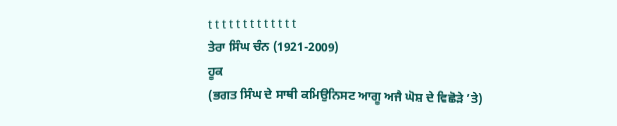t t t t t t t t t t t t t
ਤੇਰਾ ਸਿੰਘ ਚੰਨ (1921-2009)
ਹੂਕ
(ਭਗਤ ਸਿੰਘ ਦੇ ਸਾਥੀ ਕਮਿਉਨਿਸਟ ਆਗੂ ਅਜੈ ਘੋਸ਼ ਦੇ ਵਿਛੋੜੇ ’ਤੇ)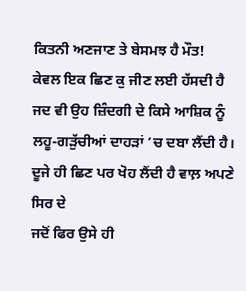ਕਿਤਨੀ ਅਣਜਾਣ ਤੇ ਬੇਸਮਝ ਹੈ ਮੌਤ!
ਕੇਵਲ ਇਕ ਛਿਣ ਕੁ ਜੀਣ ਲਈ ਹੱਸਦੀ ਹੈ
ਜਦ ਵੀ ਉਹ ਜ਼ਿੰਦਗੀ ਦੇ ਕਿਸੇ ਆਸ਼ਿਕ ਨੂੰ
ਲਹੂ-ਗੜੁੱਚੀਆਂ ਦਾਹੜਾਂ ‘ਚ ਦਬਾ ਲੈਂਦੀ ਹੈ।
ਦੂਜੇ ਹੀ ਛਿਣ ਪਰ ਖੋਹ ਲੈਂਦੀ ਹੈ ਵਾਲ਼ ਅਪਣੇ ਸਿਰ ਦੇ
ਜਦੋਂ ਫਿਰ ਉਸੇ ਹੀ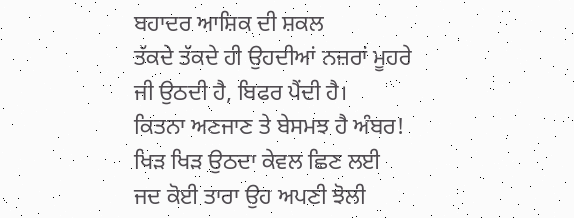ਬਹਾਦਰ ਆਸ਼ਿਕ ਦੀ ਸ਼ਕਲ
ਤੱਕਦੇ ਤੱਕਦੇ ਹੀ ਉਹਦੀਆਂ ਨਜ਼ਰਾਂ ਮੂਹਰੇ
ਜੀ ਉਠਦੀ ਹੈ, ਬਿਫਰ ਪੈਂਦੀ ਹੈ।
ਕਿਤਨਾ ਅਣਜਾਣ ਤੇ ਬੇਸਮਝ ਹੈ ਅੰਬਰ!
ਖਿੜ ਖਿੜ ਉਠਦਾ ਕੇਵਲ ਛਿਣ ਲਈ
ਜਦ ਕੋਈ ਤਾਰਾ ਉਹ ਅਪਣੀ ਝੋਲੀ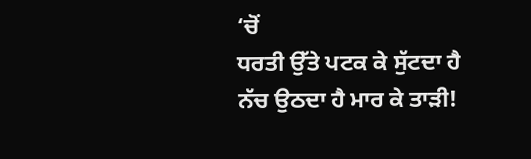‘ਚੋਂ
ਧਰਤੀ ਉੱਤੇ ਪਟਕ ਕੇ ਸੁੱਟਦਾ ਹੈ
ਨੱਚ ਉਠਦਾ ਹੈ ਮਾਰ ਕੇ ਤਾੜੀ!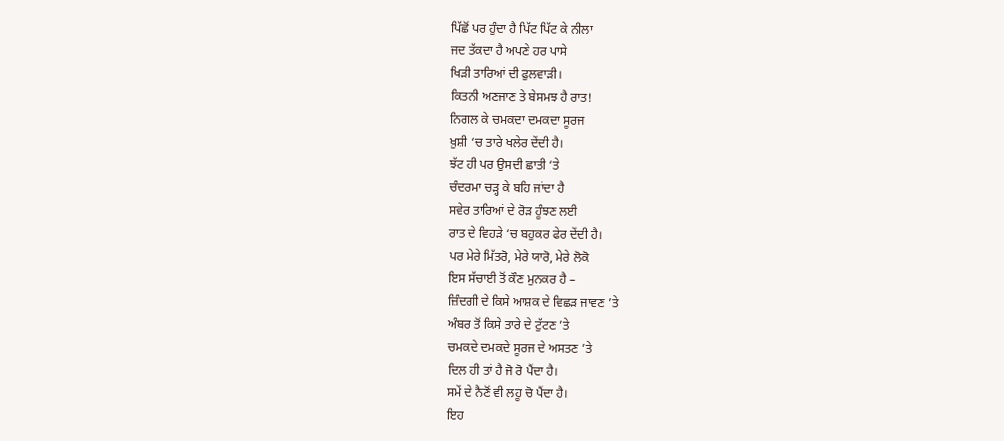ਪਿੱਛੋਂ ਪਰ ਹੁੰਦਾ ਹੈ ਪਿੱਟ ਪਿੱਟ ਕੇ ਨੀਲਾ
ਜਦ ਤੱਕਦਾ ਹੈ ਅਪਣੇ ਹਰ ਪਾਸੇ
ਖਿੜੀ ਤਾਰਿਆਂ ਦੀ ਫੁਲਵਾੜੀ।
ਕਿਤਨੀ ਅਣਜਾਣ ਤੇ ਬੇਸਮਝ ਹੈ ਰਾਤ!
ਨਿਗਲ ਕੇ ਚਮਕਦਾ ਦਮਕਦਾ ਸੂਰਜ
ਖ਼ੁਸ਼ੀ ‘ਚ ਤਾਰੇ ਖਲੇਰ ਦੇਂਦੀ ਹੈ।
ਝੱਟ ਹੀ ਪਰ ਉਸਦੀ ਛਾਤੀ ‘ਤੇ
ਚੰਦਰਮਾ ਚੜ੍ਹ ਕੇ ਬਹਿ ਜਾਂਦਾ ਹੈ
ਸਵੇਰ ਤਾਰਿਆਂ ਦੇ ਰੋੜ ਹੂੰਝਣ ਲਈ
ਰਾਤ ਦੇ ਵਿਹੜੇ ‘ਚ ਬਹੁਕਰ ਫੇਰ ਦੇਂਦੀ ਹੈ।
ਪਰ ਮੇਰੇ ਮਿੱਤਰੋ, ਮੇਰੇ ਯਾਰੋ, ਮੇਰੇ ਲੋਕੋ
ਇਸ ਸੱਚਾਈ ਤੋਂ ਕੌਣ ਮੁਨਕਰ ਹੈ –
ਜ਼ਿੰਦਗੀ ਦੇ ਕਿਸੇ ਆਸ਼ਕ ਦੇ ਵਿਛੜ ਜਾਵਣ ’ਤੇ
ਅੰਬਰ ਤੋਂ ਕਿਸੇ ਤਾਰੇ ਦੇ ਟੁੱਟਣ ’ਤੇ
ਚਮਕਦੇ ਦਮਕਦੇ ਸੂਰਜ ਦੇ ਅਸਤਣ ’ਤੇ
ਦਿਲ ਹੀ ਤਾਂ ਹੈ ਜੋ ਰੋ ਪੈਂਦਾ ਹੈ।
ਸਮੇਂ ਦੇ ਨੈਣੋਂ ਵੀ ਲਹੂ ਚੋ ਪੈਂਦਾ ਹੈ।
ਇਹ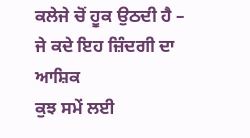ਕਲੇਜੇ ਚੋਂ ਹੂਕ ਉਠਦੀ ਹੈ –
ਜੇ ਕਦੇ ਇਹ ਜ਼ਿੰਦਗੀ ਦਾ ਆਸ਼ਿਕ
ਕੁਝ ਸਮੇਂ ਲਈ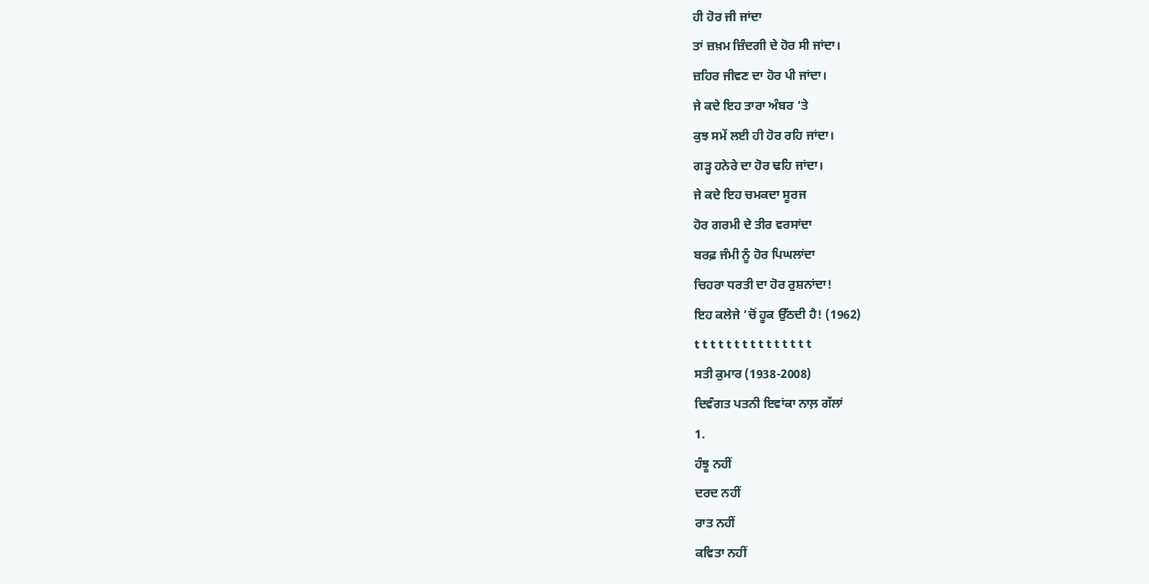ਹੀ ਹੋਰ ਜੀ ਜਾਂਦਾ
ਤਾਂ ਜ਼ਖ਼ਮ ਜ਼ਿੰਦਗੀ ਦੇ ਹੋਰ ਸੀ ਜਾਂਦਾ।
ਜ਼ਹਿਰ ਜੀਵਣ ਦਾ ਹੋਰ ਪੀ ਜਾਂਦਾ।
ਜੇ ਕਦੇ ਇਹ ਤਾਰਾ ਅੰਬਰ ‘ਤੇ
ਕੁਝ ਸਮੇਂ ਲਈ ਹੀ ਹੋਰ ਰਹਿ ਜਾਂਦਾ।
ਗੜ੍ਹ ਹਨੇਰੇ ਦਾ ਹੋਰ ਢਹਿ ਜਾਂਦਾ।
ਜੇ ਕਦੇ ਇਹ ਚਮਕਦਾ ਸੂਰਜ
ਹੋਰ ਗਰਮੀ ਦੇ ਤੀਰ ਵਰਸਾਂਦਾ
ਬਰਫ਼ ਜੰਮੀ ਨੂੰ ਹੋਰ ਪਿਘਲਾਂਦਾ
ਚਿਹਰਾ ਧਰਤੀ ਦਾ ਹੋਰ ਰੁਸ਼ਨਾਂਦਾ!
ਇਹ ਕਲੇਜੇ ’ਚੋਂ ਹੂਕ ਉੱਠਦੀ ਹੈ! (1962)
t t t t t t t t t t t t t t t
ਸਤੀ ਕੁਮਾਰ (1938-2008)
ਦਿਵੰਗਤ ਪਤਨੀ ਇਵਾਂਕਾ ਨਾਲ਼ ਗੱਲਾਂ
1.
ਹੰਝੂ ਨਹੀਂ
ਦਰਦ ਨਹੀਂ
ਰਾਤ ਨਹੀਂ
ਕਵਿਤਾ ਨਹੀਂ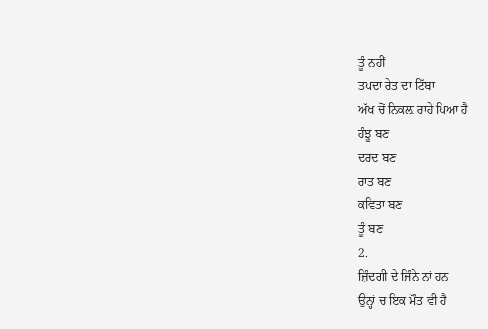ਤੂੰ ਨਹੀਂ
ਤਪਦਾ ਰੇਤ ਦਾ ਟਿੱਬਾ
ਅੱਖ ਚੋਂ ਨਿਕਲ਼ ਰਾਹੇ ਪਿਆ ਹੈ
ਹੰਝੂ ਬਣ
ਦਰਦ ਬਣ
ਰਾਤ ਬਣ
ਕਵਿਤਾ ਬਣ
ਤੂੰ ਬਣ
2.
ਜ਼ਿੰਦਗੀ ਦੇ ਜਿੰਨੇ ਨਾਂ ਹਨ
ਉਨ੍ਹਾਂ ਚ ਇਕ ਮੌਤ ਵੀ ਹੈ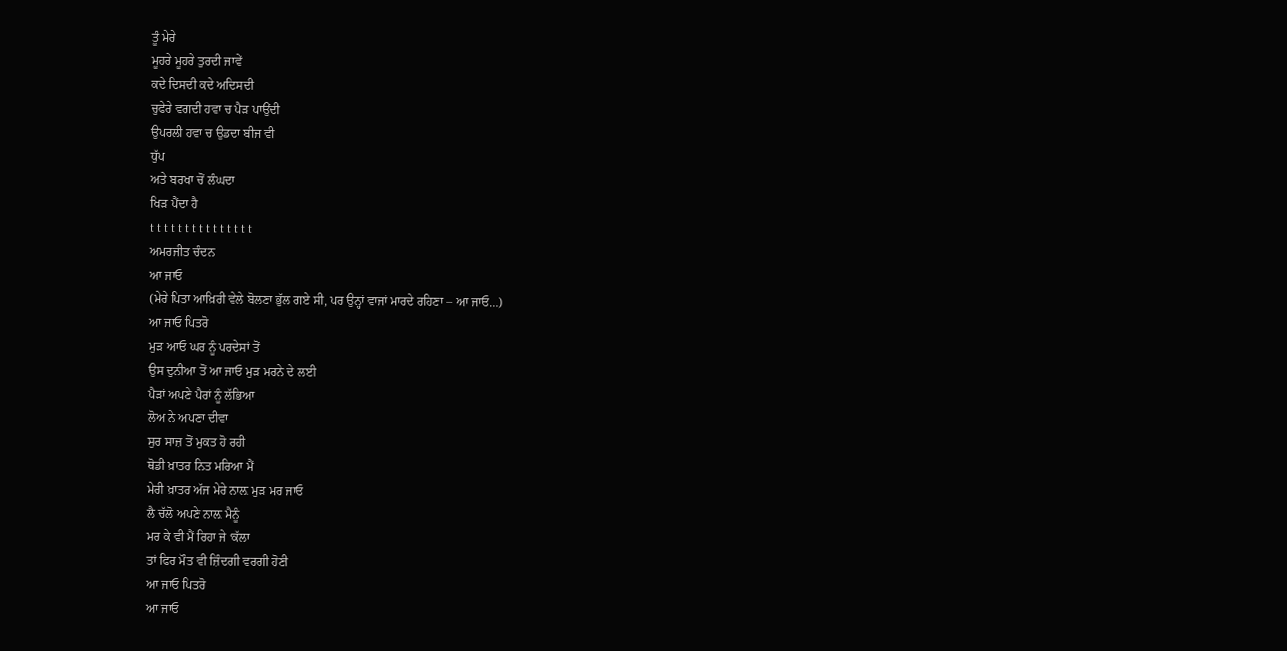ਤੂੰ ਮੇਰੇ
ਮੂਹਰੇ ਮੂਹਰੇ ਤੁਰਦੀ ਜਾਵੇਂ
ਕਦੇ ਦਿਸਦੀ ਕਦੇ ਅਦਿਸਦੀ
ਚੁਫੇਰੇ ਵਗਦੀ ਹਵਾ ਚ ਪੈੜ ਪਾਉਂਦੀ
ਉਪਰਲੀ ਹਵਾ ਚ ਉਡਦਾ ਬੀਜ ਵੀ
ਧੁੱਪ
ਅਤੇ ਬਰਖਾ ਚੋਂ ਲੰਘਦਾ
ਖਿੜ ਪੈਂਦਾ ਹੈ
t t t t t t t t t t t t t t t
ਅਮਰਜੀਤ ਚੰਦਨ
ਆ ਜਾਓ
(ਮੇਰੇ ਪਿਤਾ ਆਖ਼ਿਰੀ ਵੇਲੇ ਬੋਲਣਾ ਭੁੱਲ ਗਏ ਸੀ, ਪਰ ਉਨ੍ਹਾਂ ਵਾਜਾਂ ਮਾਰਦੇ ਰਹਿਣਾ – ਆ ਜਾਓ…)
ਆ ਜਾਓ ਪਿਤਰੋ
ਮੁੜ ਆਓ ਘਰ ਨੂੰ ਪਰਦੇਸਾਂ ਤੋਂ
ਉਸ ਦੁਨੀਆ ਤੋਂ ਆ ਜਾਓ ਮੁੜ ਮਰਨੇ ਦੇ ਲਈ
ਪੈੜਾਂ ਅਪਣੇ ਪੈਰਾਂ ਨੂੰ ਲੱਭਿਆ
ਲੋਅ ਨੇ ਅਪਣਾ ਦੀਵਾ
ਸੁਰ ਸਾਜ਼ ਤੋਂ ਮੁਕਤ ਹੋ ਰਹੀ
ਥੋਡੀ ਖ਼ਾਤਰ ਨਿਤ ਮਰਿਆ ਮੈਂ
ਮੇਰੀ ਖ਼ਾਤਰ ਅੱਜ ਮੇਰੇ ਨਾਲ਼ ਮੁੜ ਮਰ ਜਾਓ
ਲੈ ਚੱਲੋ ਅਪਣੇ ਨਾਲ਼ ਮੈਨੂੰ
ਮਰ ਕੇ ਵੀ ਮੈਂ ਰਿਹਾ ਜੇ ‘ਕੱਲਾ
ਤਾਂ ਫਿਰ ਮੌਤ ਵੀ ਜ਼ਿੰਦਗੀ ਵਰਗੀ ਹੋਣੀ
ਆ ਜਾਓ ਪਿਤਰੋ
ਆ ਜਾਓ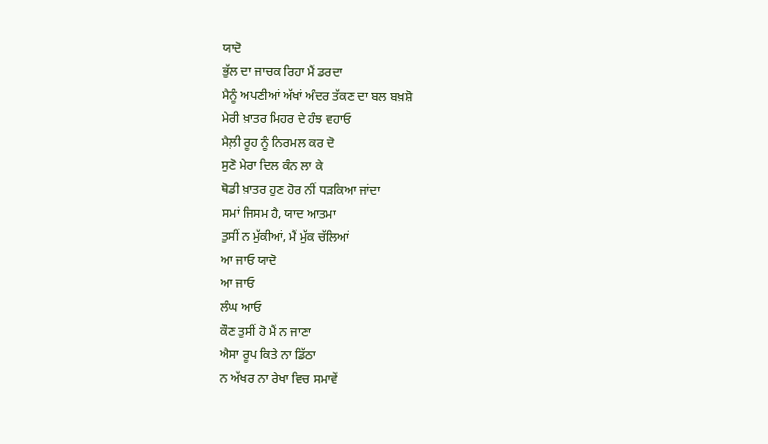ਯਾਦੋ
ਭੁੱਲ ਦਾ ਜਾਚਕ ਰਿਹਾ ਮੈਂ ਡਰਦਾ
ਮੈਨੂੰ ਅਪਣੀਆਂ ਅੱਖਾਂ ਅੰਦਰ ਤੱਕਣ ਦਾ ਬਲ ਬਖ਼ਸ਼ੋ
ਮੇਰੀ ਖ਼ਾਤਰ ਮਿਹਰ ਦੇ ਹੰਝ ਵਹਾਓ
ਮੈਲ਼ੀ ਰੂਹ ਨੂੰ ਨਿਰਮਲ ਕਰ ਦੋ
ਸੁਣੋ ਮੇਰਾ ਦਿਲ ਕੰਨ ਲਾ ਕੇ
ਥੋਡੀ ਖ਼ਾਤਰ ਹੁਣ ਹੋਰ ਨੀਂ ਧੜਕਿਆ ਜਾਂਦਾ
ਸਮਾਂ ਜਿਸਮ ਹੈ, ਯਾਦ ਆਤਮਾ
ਤੁਸੀਂ ਨ ਮੁੱਕੀਆਂ, ਮੈਂ ਮੁੱਕ ਚੱਲਿਆਂ
ਆ ਜਾਓ ਯਾਦੋ
ਆ ਜਾਓ
ਲੰਘ ਆਓ
ਕੌਣ ਤੁਸੀਂ ਹੋ ਮੈਂ ਨ ਜਾਣਾ
ਐਸਾ ਰੂਪ ਕਿਤੇ ਨਾ ਡਿੱਠਾ
ਨ ਅੱਖਰ ਨਾ ਰੇਖਾ ਵਿਚ ਸਮਾਵੇਂ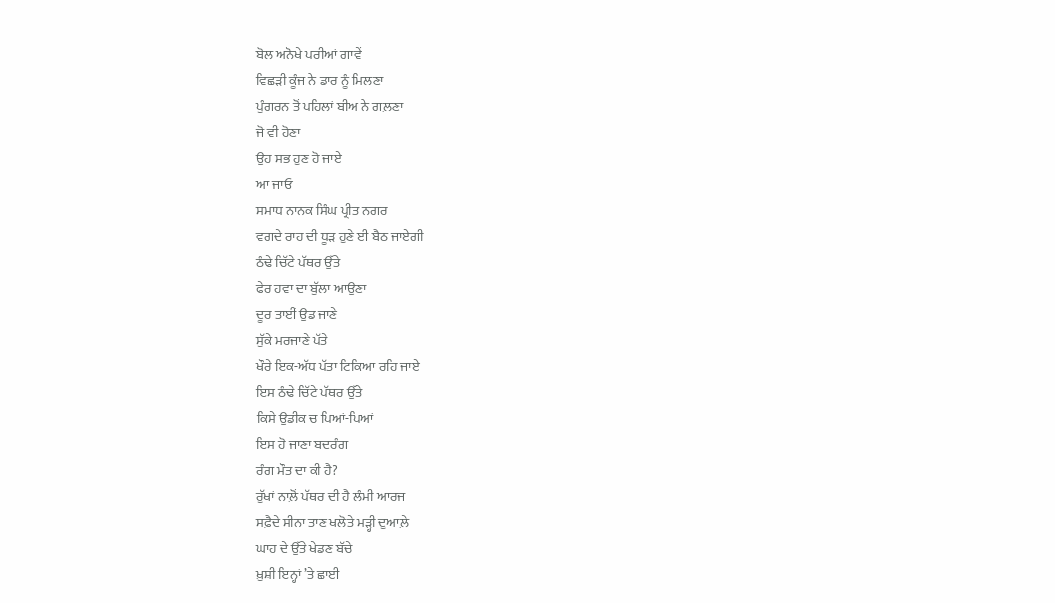ਬੋਲ ਅਨੋਖੇ ਪਰੀਆਂ ਗਾਵੇਂ
ਵਿਛੜੀ ਕੂੰਜ ਨੇ ਡਾਰ ਨੂੰ ਮਿਲਣਾ
ਪੁੰਗਰਨ ਤੋਂ ਪਹਿਲਾਂ ਬੀਅ ਨੇ ਗਲ਼ਣਾ
ਜੋ ਵੀ ਹੋਣਾ
ਉਹ ਸਭ ਹੁਣ ਹੋ ਜਾਏ
ਆ ਜਾਓ
ਸਮਾਧ ਨਾਨਕ ਸਿੰਘ ਪ੍ਰੀਤ ਨਗਰ
ਵਗਦੇ ਰਾਹ ਦੀ ਧੂੜ ਹੁਣੇ ਈ ਬੈਠ ਜਾਏਗੀ
ਠੰਢੇ ਚਿੱਟੇ ਪੱਥਰ ਉੱਤੇ
ਫੇਰ ਹਵਾ ਦਾ ਬੁੱਲਾ ਆਉਣਾ
ਦੂਰ ਤਾਈਂ ਉਡ ਜਾਣੇ
ਸੁੱਕੇ ਮਰਜਾਣੇ ਪੱਤੇ
ਖੌਰੇ ਇਕ-ਅੱਧ ਪੱਤਾ ਟਿਕਿਆ ਰਹਿ ਜਾਏ
ਇਸ ਠੰਢੇ ਚਿੱਟੇ ਪੱਥਰ ਉੱਤੇ
ਕਿਸੇ ਉਡੀਕ ਚ ਪਿਆਂ-ਪਿਆਂ
ਇਸ ਹੋ ਜਾਣਾ ਬਦਰੰਗ
ਰੰਗ ਮੌਤ ਦਾ ਕੀ ਹੈ?
ਰੁੱਖਾਂ ਨਾਲ਼ੋਂ ਪੱਥਰ ਦੀ ਹੈ ਲੰਮੀ ਆਰਜ
ਸਫ਼ੈਦੇ ਸੀਨਾ ਤਾਣ ਖਲੋਤੇ ਮੜ੍ਹੀ ਦੁਆਲ਼ੇ
ਘਾਹ ਦੇ ਉੱਤੇ ਖੇਡਣ ਬੱਚੇ
ਖ਼ੁਸ਼ੀ ਇਨ੍ਹਾਂ ’ਤੇ ਛਾਈ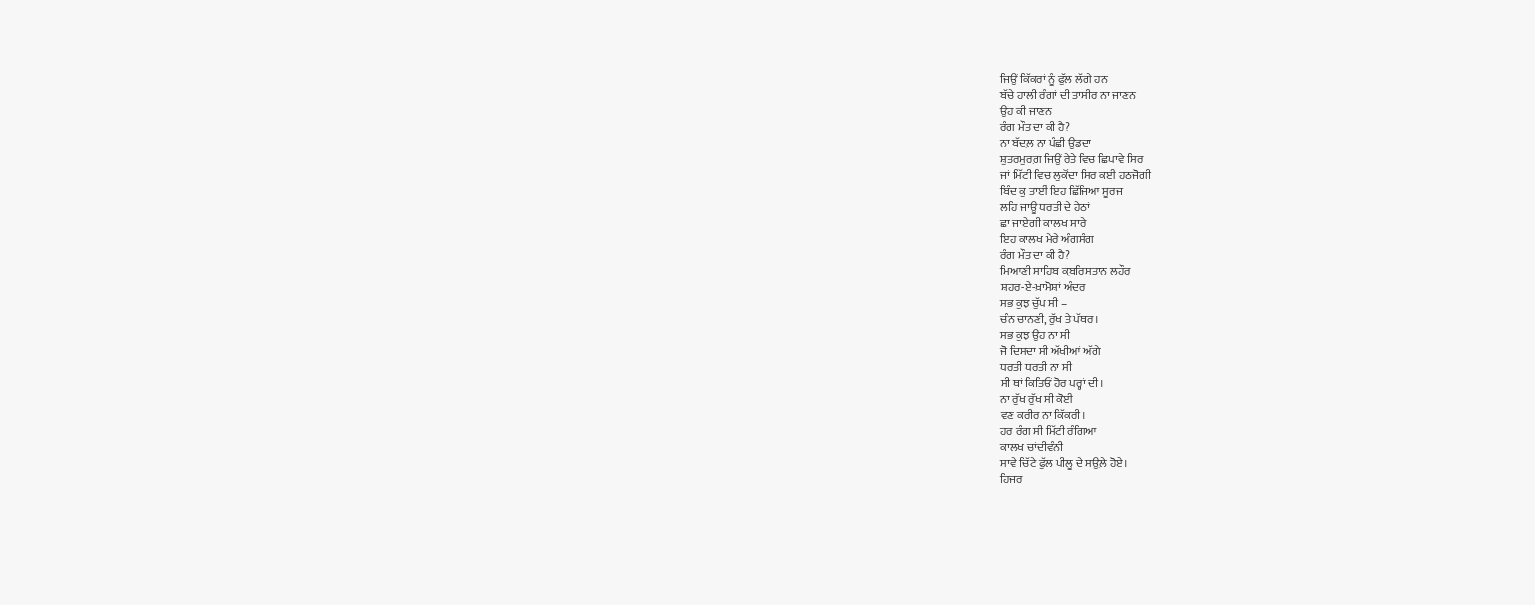ਜਿਉਂ ਕਿੱਕਰਾਂ ਨੂੰ ਫੁੱਲ ਲੱਗੇ ਹਨ
ਬੱਚੇ ਹਾਲੀ ਰੰਗਾਂ ਦੀ ਤਾਸੀਰ ਨਾ ਜਾਣਨ
ਉਹ ਕੀ ਜਾਣਨ
ਰੰਗ ਮੌਤ ਦਾ ਕੀ ਹੈ?
ਨਾ ਬੱਦਲ਼ ਨਾ ਪੰਛੀ ਉਡਦਾ
ਸ਼ੁਤਰਮੁਰਗ਼ ਜਿਉਂ ਰੇਤੇ ਵਿਚ ਛਿਪਾਵੇ ਸਿਰ
ਜਾਂ ਮਿੱਟੀ ਵਿਚ ਲੁਕੋਂਦਾ ਸਿਰ ਕਈ ਹਠਜੋਗੀ
ਬਿੰਦ ਕੁ ਤਾਈਂ ਇਹ ਛਿੱਜਿਆ ਸੂਰਜ
ਲਹਿ ਜਾਊ ਧਰਤੀ ਦੇ ਹੇਠਾਂ
ਛਾ ਜਾਏਗੀ ਕਾਲਖ ਸਾਰੇ
ਇਹ ਕਾਲਖ ਮੇਰੇ ਅੰਗਸੰਗ
ਰੰਗ ਮੌਤ ਦਾ ਕੀ ਹੈ?
ਮਿਆਣੀ ਸਾਹਿਬ ਕ਼ਬਰਿਸਤਾਨ ਲਹੌਰ
ਸ਼ਹਰ-ਏ-ਖ਼ਾਮੋਸ਼ਾਂ ਅੰਦਰ
ਸਭ ਕੁਝ ਚੁੱਪ ਸੀ –
ਚੰਨ ਚਾਨਣੀ, ਰੁੱਖ ਤੇ ਪੱਥਰ।
ਸਭ ਕੁਝ ਉਹ ਨਾ ਸੀ
ਜੋ ਦਿਸਦਾ ਸੀ ਅੱਖੀਆਂ ਅੱਗੇ
ਧਰਤੀ ਧਰਤੀ ਨਾ ਸੀ
ਸੀ ਥਾਂ ਕਿਤਿਓਂ ਹੋਰ ਪਰ੍ਹਾਂ ਦੀ।
ਨਾ ਰੁੱਖ ਰੁੱਖ ਸੀ ਕੋਈ
ਵਣ ਕਰੀਰ ਨਾ ਕਿੱਕਰੀ।
ਹਰ ਰੰਗ ਸੀ ਮਿੱਟੀ ਰੰਗਿਆ
ਕਾਲਖ ਚਾਂਦੀਵੰਨੀ
ਸਾਵੇ ਚਿੱਟੇ ਫੁੱਲ ਪੀਲੂ ਦੇ ਸਉਲ਼ੇ ਹੋਏ।
ਹਿਜਰ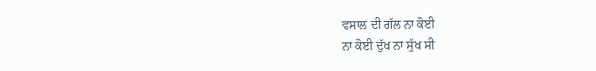ਵਸਾਲ ਦੀ ਗੱਲ ਨਾ ਕੋਈ
ਨਾ ਕੋਈ ਦੁੱਖ ਨਾ ਸੁੱਖ ਸੀ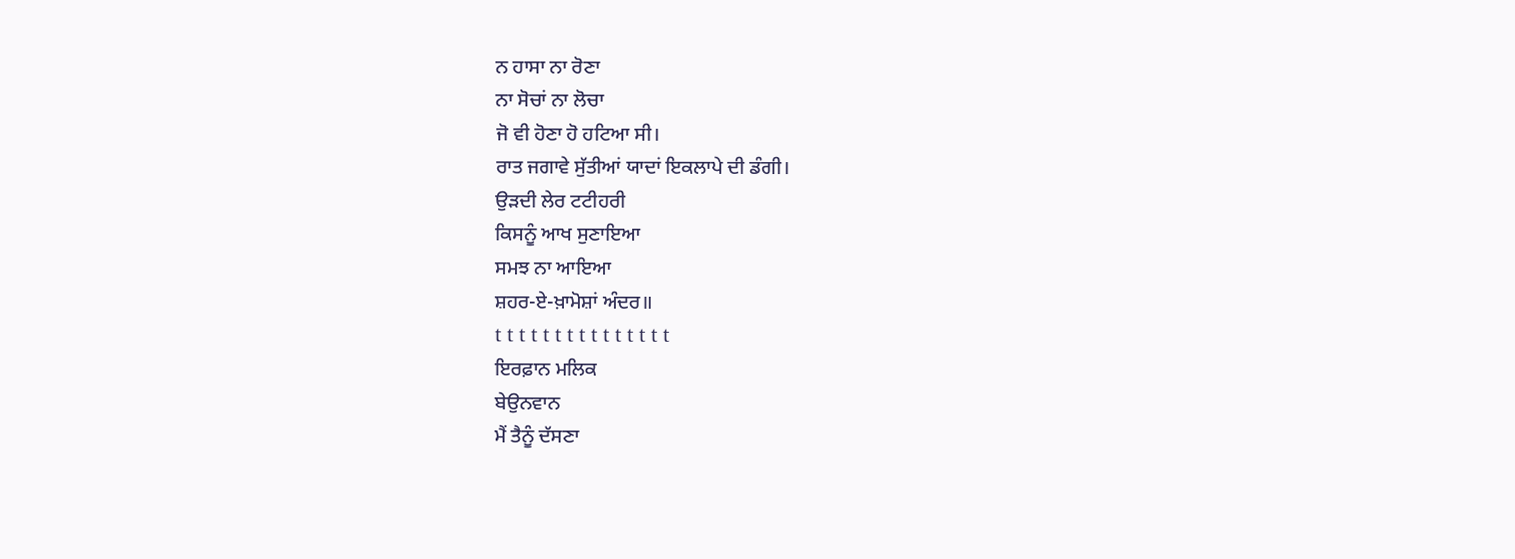ਨ ਹਾਸਾ ਨਾ ਰੋਣਾ
ਨਾ ਸੋਚਾਂ ਨਾ ਲੋਚਾ
ਜੋ ਵੀ ਹੋਣਾ ਹੋ ਹਟਿਆ ਸੀ।
ਰਾਤ ਜਗਾਵੇ ਸੁੱਤੀਆਂ ਯਾਦਾਂ ਇਕਲਾਪੇ ਦੀ ਡੰਗੀ।
ਉੜਦੀ ਲੇਰ ਟਟੀਹਰੀ
ਕਿਸਨੂੰ ਆਖ ਸੁਣਾਇਆ
ਸਮਝ ਨਾ ਆਇਆ
ਸ਼ਹਰ-ਏ-ਖ਼ਾਮੋਸ਼ਾਂ ਅੰਦਰ॥
t t t t t t t t t t t t t t t
ਇਰਫ਼ਾਨ ਮਲਿਕ
ਬੇਉਨਵਾਨ
ਮੈਂ ਤੈਨੂੰ ਦੱਸਣਾ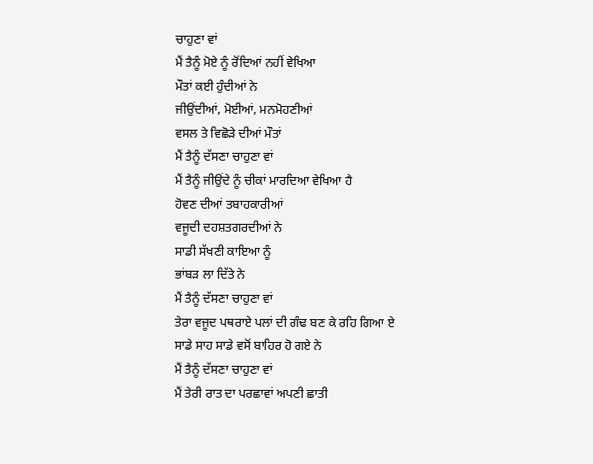ਚਾਹੁਣਾ ਵਾਂ
ਮੈਂ ਤੈਨੂੰ ਮੋਏ ਨੂੰ ਰੋਂਦਿਆਂ ਨਹੀਂ ਵੇਖਿਆ
ਮੌਤਾਂ ਕਈ ਹੁੰਦੀਆਂ ਨੇ
ਜੀਉਂਦੀਆਂ, ਮੋਈਆਂ, ਮਨਮੋਹਣੀਆਂ
ਵਸਲ ਤੇ ਵਿਛੋੜੇ ਦੀਆਂ ਮੌਤਾਂ
ਮੈਂ ਤੈਨੂੰ ਦੱਸਣਾ ਚਾਹੁਣਾ ਵਾਂ
ਮੈਂ ਤੈਨੂੰ ਜੀਉਂਦੇ ਨੂੰ ਚੀਕਾਂ ਮਾਰਦਿਆ ਵੇਖਿਆ ਹੈ
ਹੋਵਣ ਦੀਆਂ ਤਬਾਹਕਾਰੀਆਂ
ਵਜੂਦੀ ਦਹਸ਼ਤਗਰਦੀਆਂ ਨੇ
ਸਾਡੀ ਸੱਖਣੀ ਕਾਇਆ ਨੂੰ
ਭਾਂਬੜ ਲਾ ਦਿੱਤੇ ਨੇ
ਮੈਂ ਤੈਨੂੰ ਦੱਸਣਾ ਚਾਹੁਣਾ ਵਾਂ
ਤੇਰਾ ਵਜੂਦ ਪਥਰਾਏ ਪਲਾਂ ਦੀ ਗੰਢ ਬਣ ਕੇ ਰਹਿ ਗਿਆ ਏ
ਸਾਡੇ ਸਾਹ ਸਾਡੇ ਵਸੋਂ ਬਾਹਿਰ ਹੋ ਗਏ ਨੇ
ਮੈਂ ਤੈਨੂੰ ਦੱਸਣਾ ਚਾਹੁਣਾ ਵਾਂ
ਮੈਂ ਤੇਰੀ ਰਾਤ ਦਾ ਪਰਛਾਵਾਂ ਅਪਣੀ ਛਾਤੀ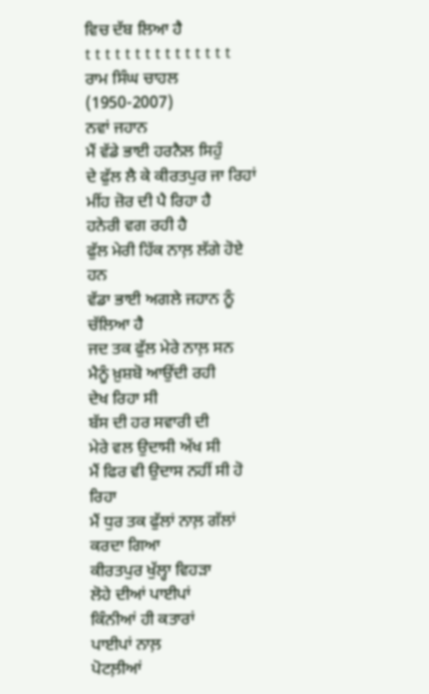ਵਿਚ ਦੱਬ ਲਿਆ ਹੈ
t t t t t t t t t t t t t t t
ਰਾਮ ਸਿੰਘ ਚਾਹਲ (1950-2007)
ਨਵਾਂ ਜਹਾਨ
ਮੈਂ ਵੱਡੇ ਭਾਈ ਹਰਨੈਲ ਸਿਹੁੰ
ਦੇ ਫੁੱਲ ਲੈ ਕੇ ਕੀਰਤਪੁਰ ਜਾ ਰਿਹਾਂ
ਮੀਂਹ ਜ਼ੋਰ ਦੀ ਪੈ ਰਿਹਾ ਹੈ
ਹਨੇਰੀ ਵਗ ਰਹੀ ਹੈ
ਫੁੱਲ ਮੇਰੀ ਹਿੱਕ ਨਾਲ਼ ਲੱਗੇ ਹੋਏ ਹਨ
ਵੱਡਾ ਭਾਈ ਅਗਲੇ ਜਹਾਨ ਨੂੰ ਚੱਲਿਆ ਹੈ
ਜਦ ਤਕ ਫੁੱਲ ਮੇਰੇ ਨਾਲ਼ ਸਨ
ਮੈਨੂੰ ਖ਼ੁਸ਼ਬੋ ਆਉਂਦੀ ਰਹੀ
ਦੇਖ ਰਿਹਾ ਸੀ
ਬੱਸ ਦੀ ਹਰ ਸਵਾਰੀ ਦੀ
ਮੇਰੇ ਵਲ ਉਦਾਸੀ ਅੱਖ ਸੀ
ਮੈਂ ਫਿਰ ਵੀ ਉਦਾਸ ਨਹੀਂ ਸੀ ਹੋ ਰਿਹਾ
ਮੈਂ ਧੁਰ ਤਕ ਫੁੱਲਾਂ ਨਾਲ਼ ਗੱਲਾਂ ਕਰਦਾ ਗਿਆ
ਕੀਰਤਪੁਰ ਖੁੱਲ੍ਹਾ ਵਿਹੜਾ
ਲੋਹੇ ਦੀਆਂ ਪਾਈਪਾਂ
ਕਿੰਨੀਆਂ ਹੀ ਕਤਾਰਾਂ
ਪਾਈਪਾਂ ਨਾਲ਼
ਪੋਟਲ਼ੀਆਂ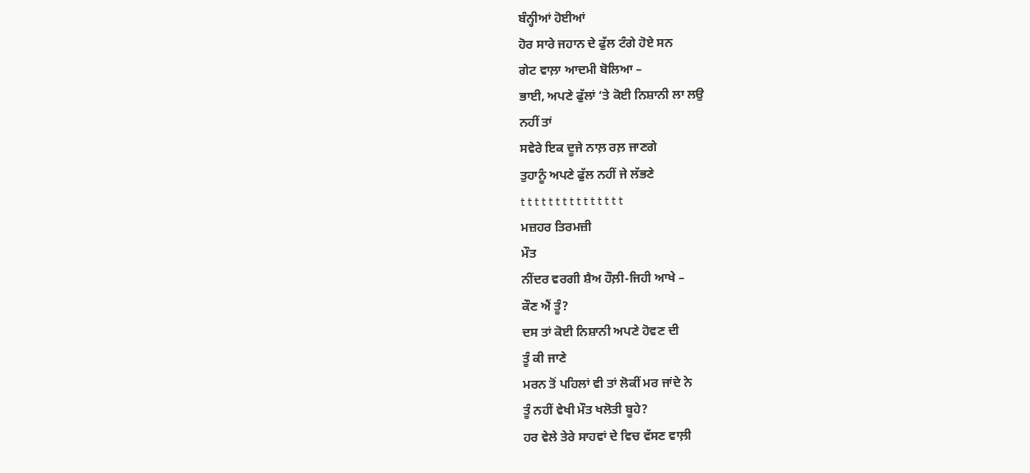ਬੰਨ੍ਹੀਆਂ ਹੋਈਆਂ
ਹੋਰ ਸਾਰੇ ਜਹਾਨ ਦੇ ਫੁੱਲ ਟੰਗੇ ਹੋਏ ਸਨ
ਗੇਟ ਵਾਲ਼ਾ ਆਦਮੀ ਬੋਲਿਆ –
ਭਾਈ, ਅਪਣੇ ਫੁੱਲਾਂ ‘ਤੇ ਕੋਈ ਨਿਸ਼ਾਨੀ ਲਾ ਲਉ
ਨਹੀਂ ਤਾਂ
ਸਵੇਰੇ ਇਕ ਦੂਜੇ ਨਾਲ਼ ਰਲ਼ ਜਾਣਗੇ
ਤੁਹਾਨੂੰ ਅਪਣੇ ਫੁੱਲ ਨਹੀਂ ਜੇ ਲੱਭਣੇ
t t t t t t t t t t t t t t t
ਮਜ਼ਹਰ ਤਿਰਮਜ਼ੀ
ਮੌਤ
ਨੀਂਦਰ ਵਰਗੀ ਸ਼ੈਅ ਹੌਲ਼ੀ-ਜਿਹੀ ਆਖੇ –
ਕੌਣ ਐਂ ਤੂੰ?
ਦਸ ਤਾਂ ਕੋਈ ਨਿਸ਼ਾਨੀ ਅਪਣੇ ਹੋਵਣ ਦੀ
ਤੂੰ ਕੀ ਜਾਣੇ
ਮਰਨ ਤੋਂ ਪਹਿਲਾਂ ਵੀ ਤਾਂ ਲੋਕੀਂ ਮਰ ਜਾਂਦੇ ਨੇ
ਤੂੰ ਨਹੀਂ ਵੇਖੀ ਮੌਤ ਖਲੋਤੀ ਬੂਹੇ?
ਹਰ ਵੇਲੇ ਤੇਰੇ ਸਾਹਵਾਂ ਦੇ ਵਿਚ ਵੱਸਣ ਵਾਲ਼ੀ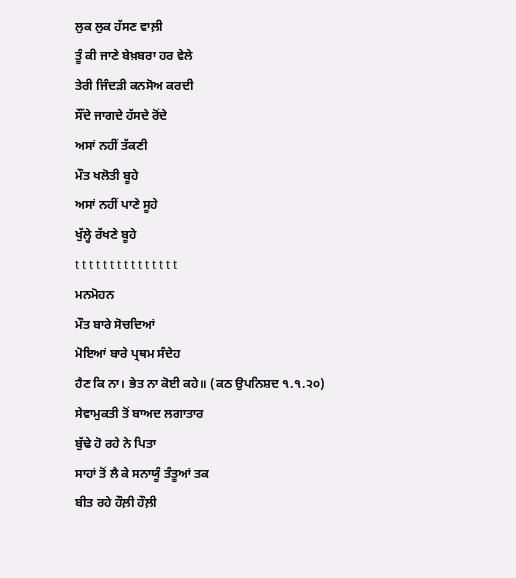ਲੁਕ ਲੁਕ ਹੱਸਣ ਵਾਲ਼ੀ
ਤੂੰ ਕੀ ਜਾਣੇ ਬੇਖ਼ਬਰਾ ਹਰ ਵੇਲੇ
ਤੇਰੀ ਜਿੰਦੜੀ ਕਨਸੋਅ ਕਰਦੀ
ਸੌਂਦੇ ਜਾਗਦੇ ਹੱਸਦੇ ਰੋਂਦੇ
ਅਸਾਂ ਨਹੀਂ ਤੱਕਣੀ
ਮੌਤ ਖਲੋਤੀ ਬੂਹੇ
ਅਸਾਂ ਨਹੀਂ ਪਾਣੇ ਸੂਹੇ
ਖੁੱਲ੍ਹੇ ਰੱਖਣੇ ਬੂਹੇ
t t t t t t t t t t t t t t t
ਮਨਮੋਹਨ
ਮੌਤ ਬਾਰੇ ਸੋਚਦਿਆਂ
ਮੋਇਆਂ ਬਾਰੇ ਪ੍ਰਥਮ ਸੰਦੇਹ
ਹੈਣ ਕਿ ਨਾ। ਭੇਤ ਨਾ ਕੋਈ ਕਹੇ॥ (ਕਠ ਉਪਨਿਸ਼ਦ ੧.੧.੨੦)
ਸੇਵਾਮੁਕਤੀ ਤੋਂ ਬਾਅਦ ਲਗਾਤਾਰ
ਬੁੱਢੇ ਹੋ ਰਹੇ ਨੇ ਪਿਤਾ
ਸਾਹਾਂ ਤੋਂ ਲੈ ਕੇ ਸਨਾਯੂੰ ਤੰਤੂਆਂ ਤਕ
ਬੀਤ ਰਹੇ ਹੌਲ਼ੀ ਹੌਲ਼ੀ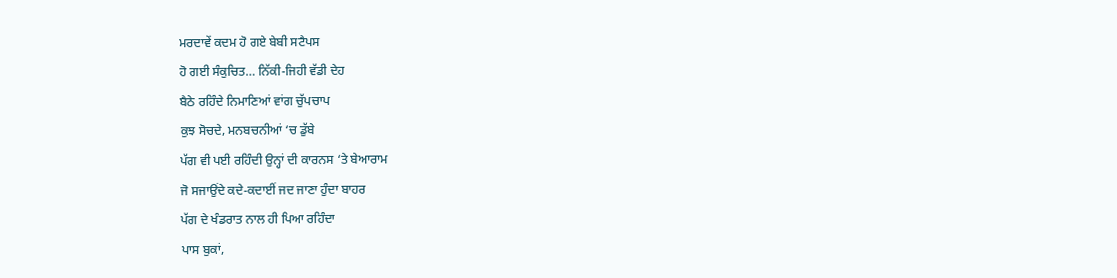ਮਰਦਾਵੇਂ ਕਦਮ ਹੋ ਗਏ ਬੇਬੀ ਸਟੈਪਸ
ਹੋ ਗਈ ਸੰਕੁਚਿਤ… ਨਿੱਕੀ-ਜਿਹੀ ਵੱਡੀ ਦੇਹ
ਬੈਠੇ ਰਹਿੰਦੇ ਨਿਮਾਣਿਆਂ ਵਾਂਗ ਚੁੱਪਚਾਪ
ਕੁਝ ਸੋਚਦੇ, ਮਨਬਚਨੀਆਂ ‘ਚ ਡੁੱਬੇ
ਪੱਗ ਵੀ ਪਈ ਰਹਿੰਦੀ ਉਨ੍ਹਾਂ ਦੀ ਕਾਰਨਸ ‘ਤੇ ਬੇਆਰਾਮ
ਜੋ ਸਜਾਉਂਦੇ ਕਦੇ-ਕਦਾਈਂ ਜਦ ਜਾਣਾ ਹੁੰਦਾ ਬਾਹਰ
ਪੱਗ ਦੇ ਖੰਡਰਾਤ ਨਾਲ ਹੀ ਪਿਆ ਰਹਿੰਦਾ
ਪਾਸ ਬੁਕਾਂ,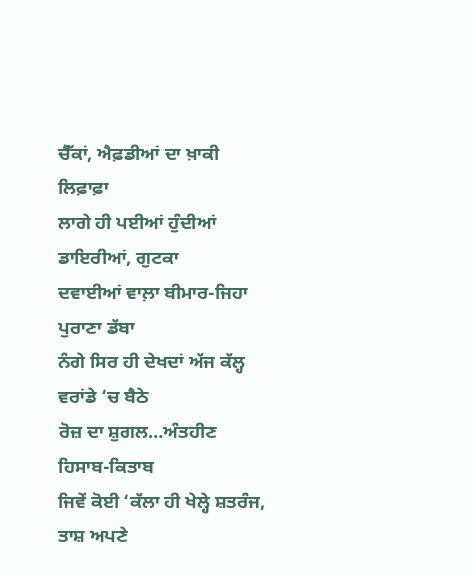ਚੈੱਕਾਂ, ਐਫ਼ਡੀਆਂ ਦਾ ਖ਼ਾਕੀ ਲਿਫ਼ਾਫ਼ਾ
ਲਾਗੇ ਹੀ ਪਈਆਂ ਹੁੰਦੀਆਂ ਡਾਇਰੀਆਂ, ਗੁਟਕਾ
ਦਵਾਈਆਂ ਵਾਲ਼ਾ ਬੀਮਾਰ-ਜਿਹਾ ਪੁਰਾਣਾ ਡੱਬਾ
ਨੰਗੇ ਸਿਰ ਹੀ ਦੇਖਦਾਂ ਅੱਜ ਕੱਲ੍ਹ ਵਰਾਂਡੇ ‘ਚ ਬੈਠੇ
ਰੋਜ਼ ਦਾ ਸ਼ੁਗਲ…ਅੰਤਹੀਣ ਹਿਸਾਬ-ਕਿਤਾਬ
ਜਿਵੇਂ ਕੋਈ ‘ਕੱਲਾ ਹੀ ਖੇਲ੍ਹੇ ਸ਼ਤਰੰਜ, ਤਾਸ਼ ਅਪਣੇ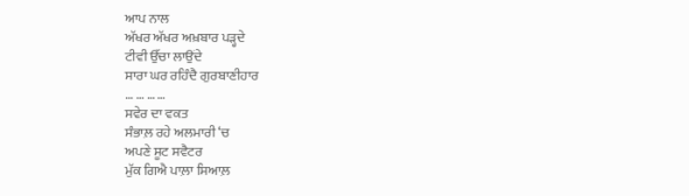ਆਪ ਨਾਲ
ਅੱਖਰ ਅੱਖਰ ਅਖ਼ਬਾਰ ਪੜ੍ਹਦੇ
ਟੀਵੀ ਉੱਚਾ ਲਾਉਂਦੇ
ਸਾਰਾ ਘਰ ਰਹਿੰਦੈ ਗੁਰਬਾਣੀਹਾਰ
… … … …
ਸਵੇਰ ਦਾ ਵਕਤ
ਸੰਭਾਲ਼ ਰਹੇ ਅਲਮਾਰੀ ‘ਚ
ਅਪਣੇ ਸੂਟ ਸਵੈਟਰ
ਮੁੱਕ ਗਿਐ ਪਾਲ਼ਾ ਸਿਆਲ਼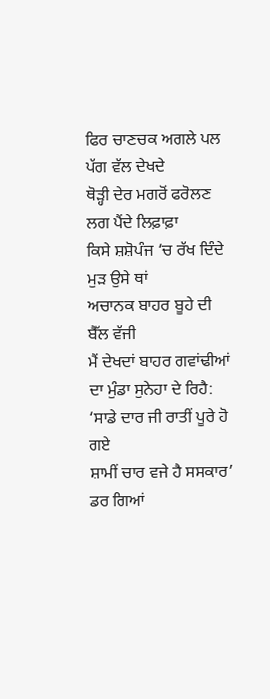ਫਿਰ ਚਾਣਚਕ ਅਗਲੇ ਪਲ ਪੱਗ ਵੱਲ ਦੇਖਦੇ
ਥੋੜ੍ਹੀ ਦੇਰ ਮਗਰੋਂ ਫਰੋਲਣ ਲਗ ਪੈਂਦੇ ਲਿਫ਼ਾਫ਼ਾ
ਕਿਸੇ ਸ਼ਸ਼ੋਪੰਜ ‘ਚ ਰੱਖ ਦਿੰਦੇ ਮੁੜ ਉਸੇ ਥਾਂ
ਅਚਾਨਕ ਬਾਹਰ ਬੂਹੇ ਦੀ ਬੈੱਲ ਵੱਜੀ
ਮੈਂ ਦੇਖਦਾਂ ਬਾਹਰ ਗਵਾਂਢੀਆਂ ਦਾ ਮੁੰਡਾ ਸੁਨੇਹਾ ਦੇ ਰਿਹੈ:
‘ਸਾਡੇ ਦਾਰ ਜੀ ਰਾਤੀਂ ਪੂਰੇ ਹੋ ਗਏ
ਸ਼ਾਮੀਂ ਚਾਰ ਵਜੇ ਹੈ ਸਸਕਾਰ’
ਡਰ ਗਿਆਂ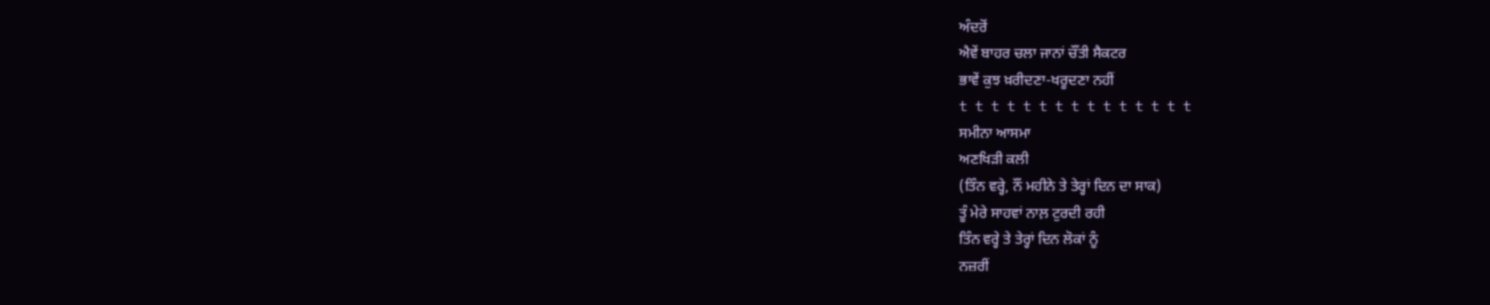ਅੰਦਰੋਂ
ਐਵੇਂ ਬਾਹਰ ਚਲਾ ਜਾਨਾਂ ਚੌਂਤੀ ਸੈਕਟਰ
ਭਾਵੇਂ ਕੁਝ ਖ਼ਰੀਦਣਾ-ਖਰੂਦਣਾ ਨਹੀਂ
t t t t t t t t t t t t t t t
ਸਮੀਨਾ ਆਸਮਾ
ਅਣਖਿੜੀ ਕਲੀ
(ਤਿੰਨ ਵਰ੍ਹੇ, ਨੌਂ ਮਹੀਨੇ ਤੇ ਤੇਰ੍ਹਾਂ ਦਿਨ ਦਾ ਸਾਕ)
ਤੂੰ ਮੇਰੇ ਸਾਹਵਾਂ ਨਾਲ਼ ਟੁਰਦੀ ਰਹੀ
ਤਿੰਨ ਵਰ੍ਹੇ ਤੇ ਤੇਰ੍ਹਾਂ ਦਿਨ ਲੋਕਾਂ ਨੂੰ
ਨਜ਼ਰੀਂ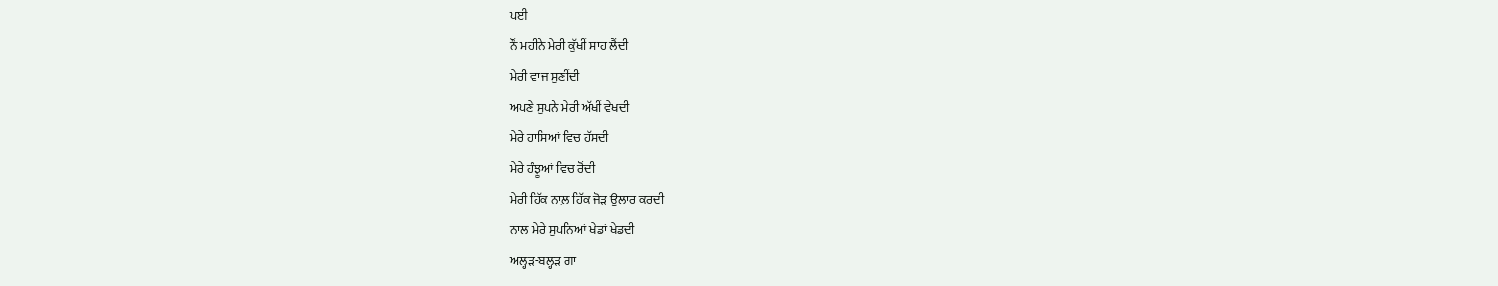ਪਈ
ਨੌਂ ਮਹੀਨੇ ਮੇਰੀ ਕੁੱਖੀਂ ਸਾਹ ਲੈਂਦੀ
ਮੇਰੀ ਵਾਜ ਸੁਣੀਂਦੀ
ਅਪਣੇ ਸੁਪਨੇ ਮੇਰੀ ਅੱਖੀਂ ਵੇਖਦੀ
ਮੇਰੇ ਹਾਸਿਆਂ ਵਿਚ ਹੱਸਦੀ
ਮੇਰੇ ਹੰਝੂਆਂ ਵਿਚ ਰੋਂਦੀ
ਮੇਰੀ ਹਿੱਕ ਨਾਲ਼ ਹਿੱਕ ਜੋੜ ਉਲਾਰ ਕਰਦੀ
ਨਾਲ ਮੇਰੇ ਸੁਪਨਿਆਂ ਖੇਡਾਂ ਖੇਡਦੀ
ਅਲ੍ਹੜ-ਬਲ੍ਹੜ ਗਾ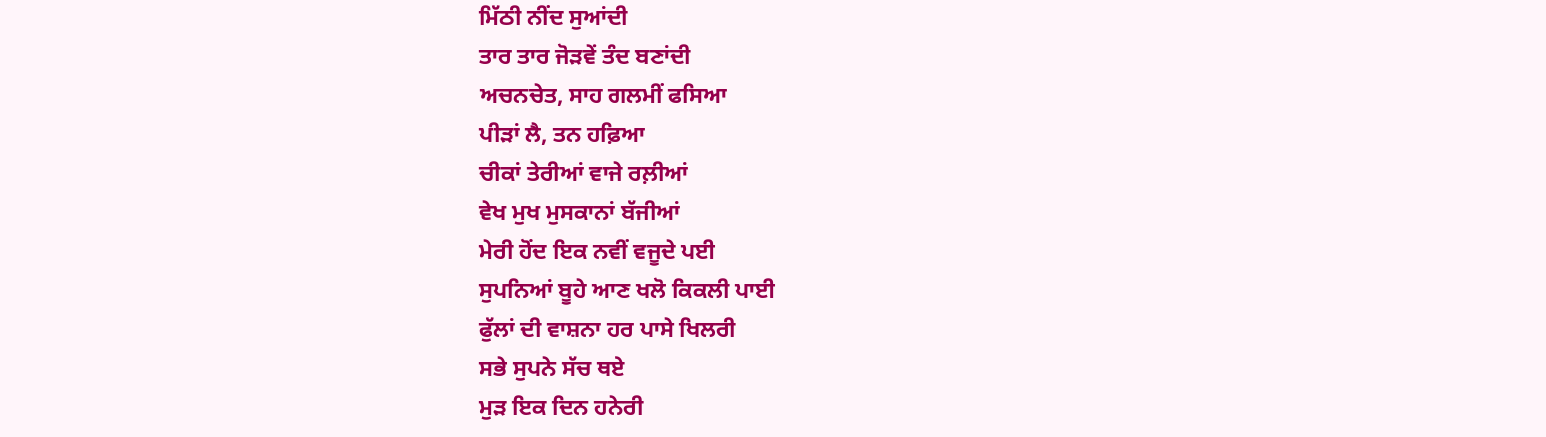ਮਿੱਠੀ ਨੀਂਦ ਸੁਆਂਦੀ
ਤਾਰ ਤਾਰ ਜੋੜਵੇਂ ਤੰਦ ਬਣਾਂਦੀ
ਅਚਨਚੇਤ, ਸਾਹ ਗਲਮੀਂ ਫਸਿਆ
ਪੀੜਾਂ ਲੈ, ਤਨ ਹਫ਼ਿਆ
ਚੀਕਾਂ ਤੇਰੀਆਂ ਵਾਜੇ ਰਲ਼ੀਆਂ
ਵੇਖ ਮੁਖ ਮੁਸਕਾਨਾਂ ਬੱਜੀਆਂ
ਮੇਰੀ ਹੋਂਦ ਇਕ ਨਵੀਂ ਵਜੂਦੇ ਪਈ
ਸੁਪਨਿਆਂ ਬੂਹੇ ਆਣ ਖਲੋ ਕਿਕਲੀ ਪਾਈ
ਫੁੱਲਾਂ ਦੀ ਵਾਸ਼ਨਾ ਹਰ ਪਾਸੇ ਖਿਲਰੀ
ਸਭੇ ਸੁਪਨੇ ਸੱਚ ਥਏ
ਮੁੜ ਇਕ ਦਿਨ ਹਨੇਰੀ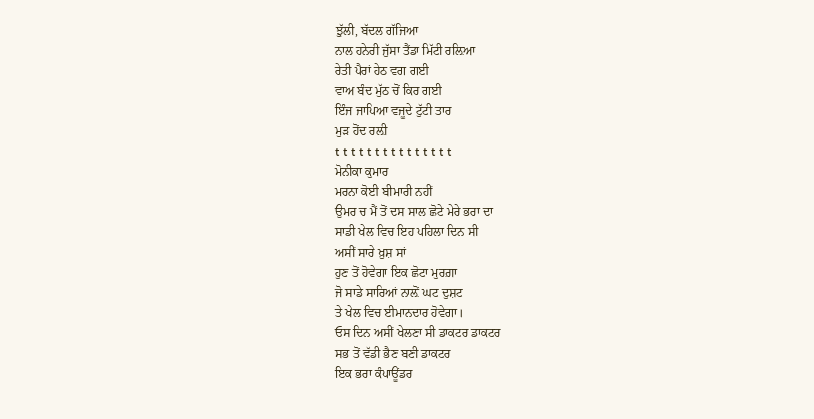ਝੁੱਲੀ, ਬੱਦਲ ਗੱਜਿਆ
ਨਾਲ ਹਨੇਰੀ ਜੁੱਸਾ ਤੈਂਡਾ ਮਿੱਟੀ ਰਲ਼ਿਆ
ਰੇਤੀ ਪੈਰਾਂ ਹੇਠ ਵਗ ਗਈ
ਵਾਅ ਬੰਦ ਮੁੱਠ ਚੋਂ ਕਿਰ ਗਈ
ਇੰਜ ਜਾਪਿਆ ਵਜੂਦੇ ਟੁੱਟੀ ਤਾਰ
ਮੁੜ ਹੋਂਦ ਰਲ਼ੀ
t t t t t t t t t t t t t t t
ਮੋਨੀਕਾ ਕੁਮਾਰ
ਮਰਨਾ ਕੋਈ ਬੀਮਾਰੀ ਨਹੀਂ
ਉਮਰ ਚ ਮੈਂ ਤੋਂ ਦਸ ਸਾਲ ਛੋਟੇ ਮੇਰੇ ਭਰਾ ਦਾ
ਸਾਡੀ ਖੇਲ ਵਿਚ ਇਹ ਪਹਿਲਾ ਦਿਨ ਸੀ
ਅਸੀਂ ਸਾਰੇ ਖ਼ੁਸ਼ ਸਾਂ
ਹੁਣ ਤੋਂ ਹੋਵੇਗਾ ਇਕ ਛੋਟਾ ਮੁਰਗ਼ਾ
ਜੋ ਸਾਡੇ ਸਾਰਿਆਂ ਨਾਲ਼ੋਂ ਘਟ ਦੁਸ਼ਟ
ਤੇ ਖੇਲ ਵਿਚ ਈਮਾਨਦਾਰ ਹੋਵੇਗਾ।
ਓਸ ਦਿਨ ਅਸੀਂ ਖੇਲਣਾ ਸੀ ਡਾਕਟਰ ਡਾਕਟਰ
ਸਭ ਤੋਂ ਵੱਡੀ ਭੈਣ ਬਣੀ ਡਾਕਟਰ
ਇਕ ਭਰਾ ਕੰਪਾਊਂਡਰ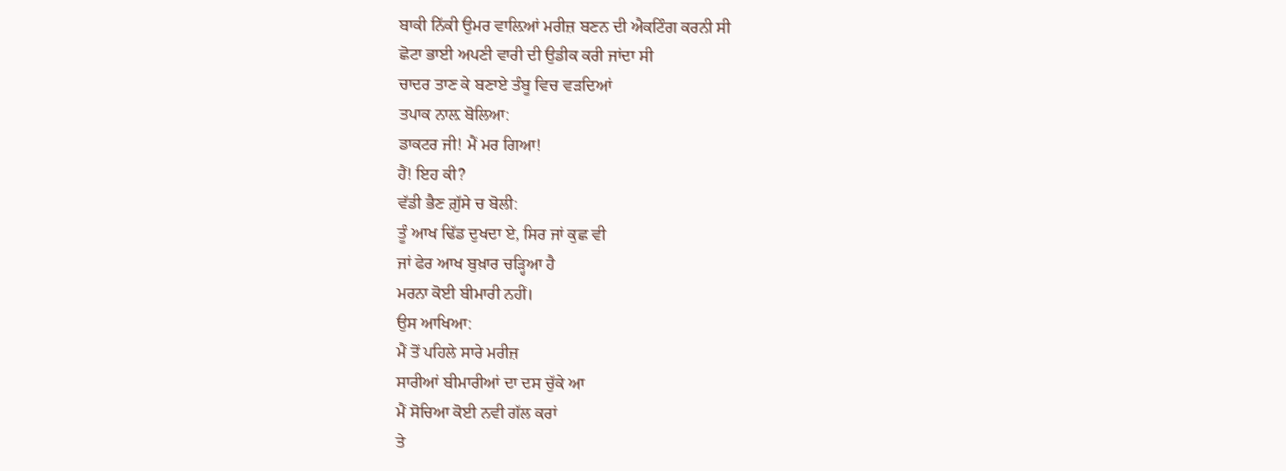ਬਾਕੀ ਨਿੱਕੀ ਉਮਰ ਵਾਲ਼ਿਆਂ ਮਰੀਜ਼ ਬਣਨ ਦੀ ਐਕਟਿੰਗ ਕਰਨੀ ਸੀ
ਛੋਟਾ ਭਾਈ ਅਪਣੀ ਵਾਰੀ ਦੀ ਉਡੀਕ ਕਰੀ ਜਾਂਦਾ ਸੀ
ਚਾਦਰ ਤਾਣ ਕੇ ਬਣਾਏ ਤੰਬੂ ਵਿਚ ਵੜਦਿਆਂ
ਤਪਾਕ ਨਾਲ਼ ਬੋਲਿਆ:
ਡਾਕਟਰ ਜੀ! ਮੈਂ ਮਰ ਗਿਆ!
ਹੈਂ! ਇਹ ਕੀ?
ਵੱਡੀ ਭੈਣ ਗ਼ੁੱਸੇ ਚ ਬੋਲੀ:
ਤੂੰ ਆਖ ਢਿੱਡ ਦੁਖਦਾ ਏ, ਸਿਰ ਜਾਂ ਕੁਛ ਵੀ
ਜਾਂ ਫੇਰ ਆਖ ਬੁਖ਼ਾਰ ਚੜ੍ਹਿਆ ਹੈ
ਮਰਨਾ ਕੋਈ ਬੀਮਾਰੀ ਨਹੀਂ।
ਉਸ ਆਖਿਆ:
ਮੈਂ ਤੋਂ ਪਹਿਲੇ ਸਾਰੇ ਮਰੀਜ਼
ਸਾਰੀਆਂ ਬੀਮਾਰੀਆਂ ਦਾ ਦਸ ਚੁੱਕੇ ਆ
ਮੈਂ ਸੋਚਿਆ ਕੋਈ ਨਵੀ ਗੱਲ ਕਰਾਂ
ਤੇ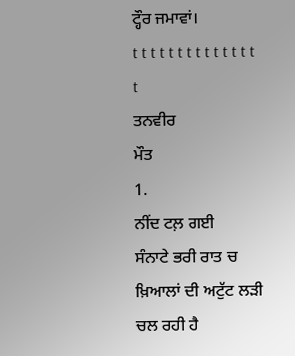ਟ੍ਹੌਰ ਜਮਾਵਾਂ।
t t t t t t t t t t t t t t t
ਤਨਵੀਰ
ਮੌਤ
1.
ਨੀਂਦ ਟਲ਼ ਗਈ
ਸੰਨਾਟੇ ਭਰੀ ਰਾਤ ਚ
ਖ਼ਿਆਲਾਂ ਦੀ ਅਟੁੱਟ ਲੜੀ ਚਲ ਰਹੀ ਹੈ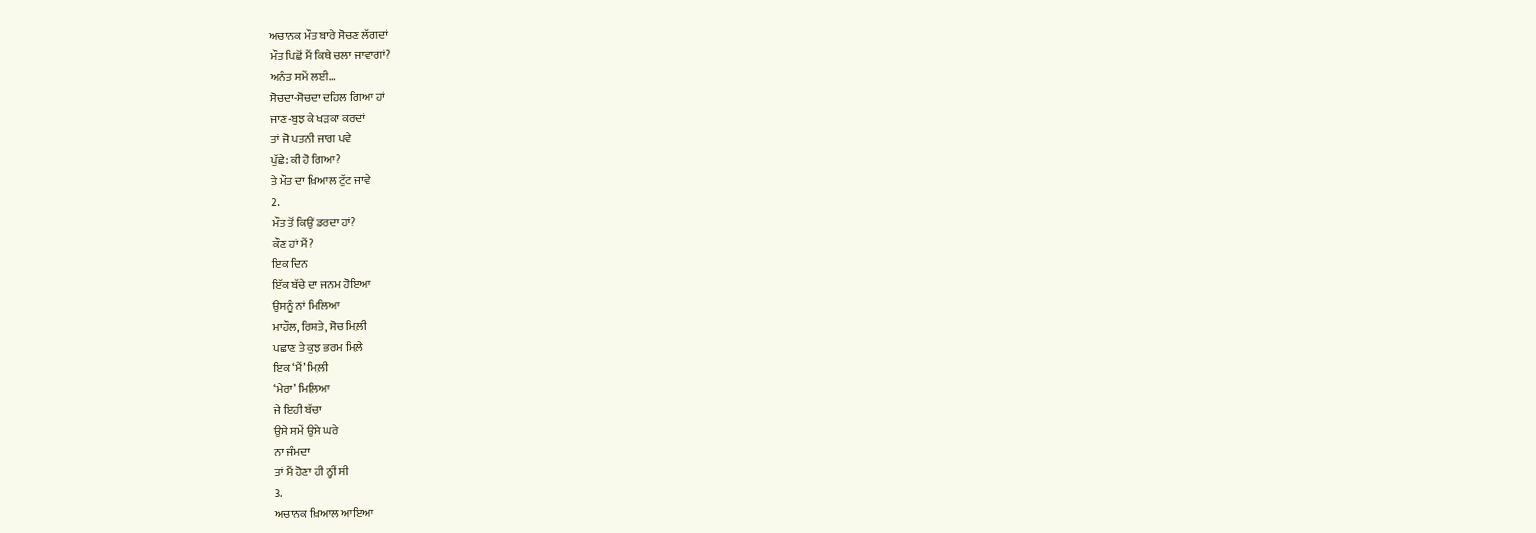ਅਚਾਨਕ ਮੌਤ ਬਾਰੇ ਸੋਚਣ ਲੱਗਦਾਂ
ਮੌਤ ਪਿਛੋਂ ਮੈਂ ਕਿਥੇ ਚਲਾ ਜਾਵਾਗਾਂ?
ਅਨੰਤ ਸਮੇਂ ਲਈ…
ਸੋਚਦਾ-ਸੋਚਦਾ ਦਹਿਲ ਗਿਆ ਹਾਂ
ਜਾਣ-ਬੁਝ ਕੇ ਖੜਕਾ ਕਰਦਾਂ
ਤਾਂ ਜੋ ਪਤਨੀ ਜਾਗ ਪਵੇ
ਪੁੱਛੇ: ਕੀ ਹੋ ਗਿਆ?
ਤੇ ਮੌਤ ਦਾ ਖ਼ਿਆਲ ਟੁੱਟ ਜਾਵੇ
2.
ਮੌਤ ਤੋਂ ਕਿਉਂ ਡਰਦਾ ਹਾਂ?
ਕੌਣ ਹਾਂ ਮੈਂ?
ਇਕ ਦਿਨ
ਇੱਕ ਬੱਚੇ ਦਾ ਜਨਮ ਹੋਇਆ
ਉਸਨੂੰ ਨਾਂ ਮਿਲਿਆ
ਮਾਹੌਲ, ਰਿਸ਼ਤੇ, ਸੋਚ ਮਿਲ਼ੀ
ਪਛਾਣ ਤੇ ਕੁਝ ਭਰਮ ਮਿਲ਼ੇ
ਇਕ ‘ਮੈਂ’ ਮਿਲ਼ੀ
‘ਮੇਰਾ’ ਮਿਲ਼ਿਆ
ਜੇ ਇਹੀ ਬੱਚਾ
ਉਸੇ ਸਮੇਂ ਉਸੇ ਘਰੇ
ਨਾ ਜੰਮਦਾ
ਤਾਂ ਮੈਂ ਹੋਣਾ ਹੀ ਨ੍ਹੀਂ ਸੀ
3.
ਅਚਾਨਕ ਖ਼ਿਆਲ ਆਇਆ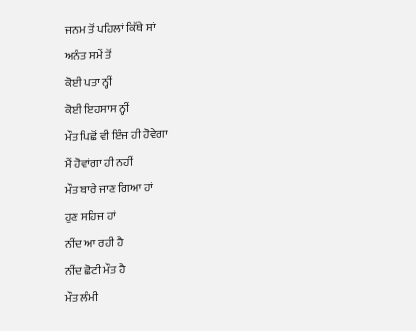ਜਨਮ ਤੋਂ ਪਹਿਲਾਂ ਕਿੱਥੇ ਸਾਂ
ਅਨੰਤ ਸਮੇਂ ਤੋਂ
ਕੋਈ ਪਤਾ ਨ੍ਹੀਂ
ਕੋਈ ਇਹਸਾਸ ਨ੍ਹੀਂ
ਮੌਤ ਪਿਛੋਂ ਵੀ ਇੰਜ ਹੀ ਹੋਵੇਗਾ
ਮੈਂ ਹੋਵਾਂਗਾ ਹੀ ਨਹੀਂ
ਮੌਤ ਬਾਰੇ ਜਾਣ ਗਿਆ ਹਾਂ
ਹੁਣ ਸਹਿਜ ਹਾਂ
ਨੀਂਦ ਆ ਰਹੀ ਹੈ
ਨੀਂਦ ਛੋਟੀ ਮੌਤ ਹੈ
ਮੌਤ ਲੰਮੀ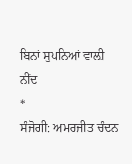ਬਿਨਾਂ ਸੁਪਨਿਆਂ ਵਾਲ਼ੀ ਨੀਂਦ
*
ਸੰਜੋਗੀ: ਅਮਰਜੀਤ ਚੰਦਨ